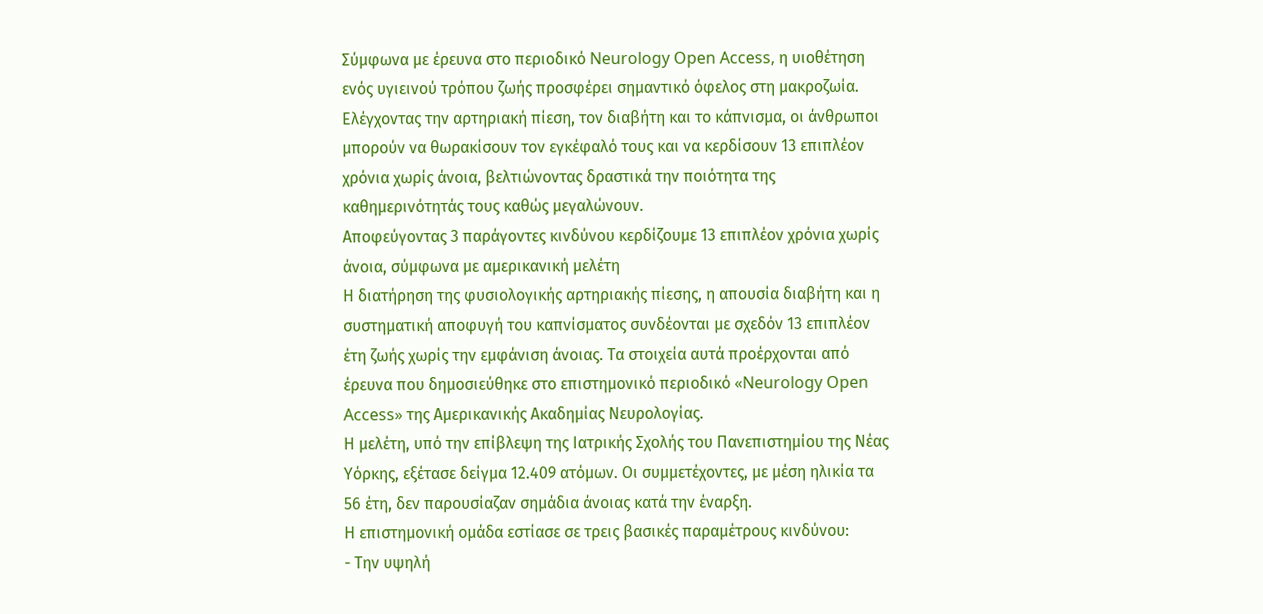Σύμφωνα με έρευνα στο περιοδικό Neurology Open Access, η υιοθέτηση ενός υγιεινού τρόπου ζωής προσφέρει σημαντικό όφελος στη μακροζωία. Ελέγχοντας την αρτηριακή πίεση, τον διαβήτη και το κάπνισμα, οι άνθρωποι μπορούν να θωρακίσουν τον εγκέφαλό τους και να κερδίσουν 13 επιπλέον χρόνια χωρίς άνοια, βελτιώνοντας δραστικά την ποιότητα της καθημερινότητάς τους καθώς μεγαλώνουν.
Αποφεύγοντας 3 παράγοντες κινδύνου κερδίζουμε 13 επιπλέον χρόνια χωρίς άνοια, σύμφωνα με αμερικανική μελέτη
Η διατήρηση της φυσιολογικής αρτηριακής πίεσης, η απουσία διαβήτη και η συστηματική αποφυγή του καπνίσματος συνδέονται με σχεδόν 13 επιπλέον έτη ζωής χωρίς την εμφάνιση άνοιας. Τα στοιχεία αυτά προέρχονται από έρευνα που δημοσιεύθηκε στο επιστημονικό περιοδικό «Neurology Open Access» της Αμερικανικής Ακαδημίας Νευρολογίας.
Η μελέτη, υπό την επίβλεψη της Ιατρικής Σχολής του Πανεπιστημίου της Νέας Υόρκης, εξέτασε δείγμα 12.409 ατόμων. Οι συμμετέχοντες, με μέση ηλικία τα 56 έτη, δεν παρουσίαζαν σημάδια άνοιας κατά την έναρξη.
Η επιστημονική ομάδα εστίασε σε τρεις βασικές παραμέτρους κινδύνου:
- Την υψηλή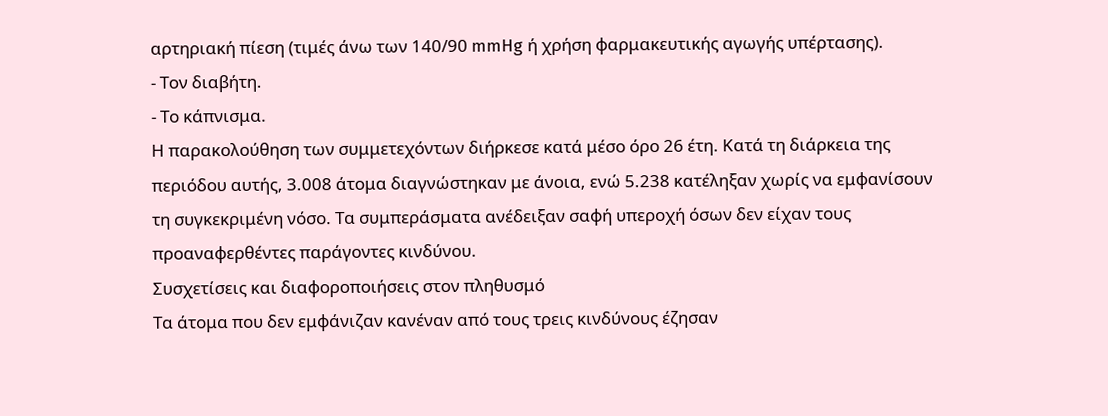αρτηριακή πίεση (τιμές άνω των 140/90 mmHg ή χρήση φαρμακευτικής αγωγής υπέρτασης).
- Τον διαβήτη.
- Το κάπνισμα.
Η παρακολούθηση των συμμετεχόντων διήρκεσε κατά μέσο όρο 26 έτη. Κατά τη διάρκεια της περιόδου αυτής, 3.008 άτομα διαγνώστηκαν με άνοια, ενώ 5.238 κατέληξαν χωρίς να εμφανίσουν τη συγκεκριμένη νόσο. Τα συμπεράσματα ανέδειξαν σαφή υπεροχή όσων δεν είχαν τους προαναφερθέντες παράγοντες κινδύνου.
Συσχετίσεις και διαφοροποιήσεις στον πληθυσμό
Τα άτομα που δεν εμφάνιζαν κανέναν από τους τρεις κινδύνους έζησαν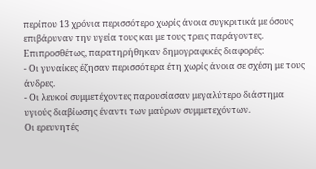περίπου 13 χρόνια περισσότερο χωρίς άνοια συγκριτικά με όσους επιβάρυναν την υγεία τους και με τους τρεις παράγοντες.
Επιπροσθέτως, παρατηρήθηκαν δημογραφικές διαφορές:
- Οι γυναίκες έζησαν περισσότερα έτη χωρίς άνοια σε σχέση με τους άνδρες.
- Οι λευκοί συμμετέχοντες παρουσίασαν μεγαλύτερο διάστημα υγιούς διαβίωσης έναντι των μαύρων συμμετεχόντων.
Οι ερευνητές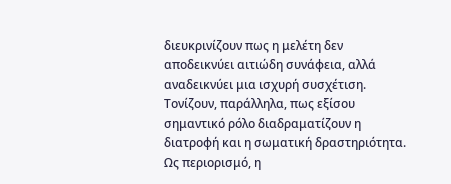διευκρινίζουν πως η μελέτη δεν αποδεικνύει αιτιώδη συνάφεια, αλλά αναδεικνύει μια ισχυρή συσχέτιση. Τονίζουν, παράλληλα, πως εξίσου σημαντικό ρόλο διαδραματίζουν η διατροφή και η σωματική δραστηριότητα.
Ως περιορισμό, η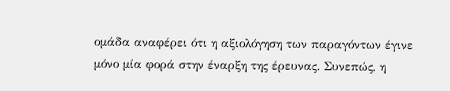ομάδα αναφέρει ότι η αξιολόγηση των παραγόντων έγινε μόνο μία φορά στην έναρξη της έρευνας. Συνεπώς, η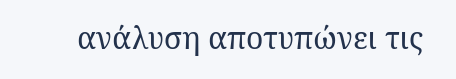ανάλυση αποτυπώνει τις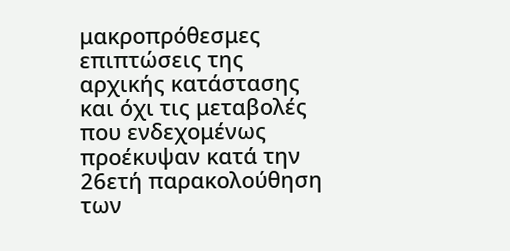μακροπρόθεσμες επιπτώσεις της αρχικής κατάστασης και όχι τις μεταβολές που ενδεχομένως προέκυψαν κατά την 26ετή παρακολούθηση των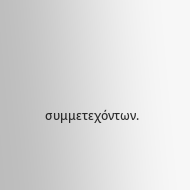συμμετεχόντων.